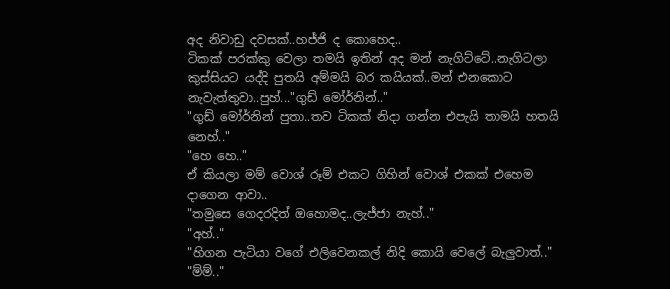අද නිවාඩු දවසක්..හජ්ජි ද කොහෙද..
ටිකක් පරක්කු වෙලා තමයි ඉතින් අද මන් නැගිට්ටේ..නැගිටලා කුස්සියට යද්දි පුතයි අම්මයි බර කයියක්..මන් එනකොට නැවැත්තුවා..පුහ්..."ගුඩ් මෝර්නින්.."
"ගුඩ් මෝර්නින් පුතා..තව ටිකක් නිදා ගන්න එපැයි තාමයි හතයි නෙහ්.."
"හෙ හෙ.."
ඒ කියලා මම් වොශ් රූම් එකට ගිහින් වොශ් එකක් එහෙම දාගෙන ආවා..
"තමුසෙ ගෙදරදිත් ඔහොමද..ලැජ්ජා නැහ්.."
"අහ්.."
"හිගන පැටියා වගේ එලිවෙනකල් නිදි කොයි වෙලේ බැලුවාත්.."
"ම්ම්.."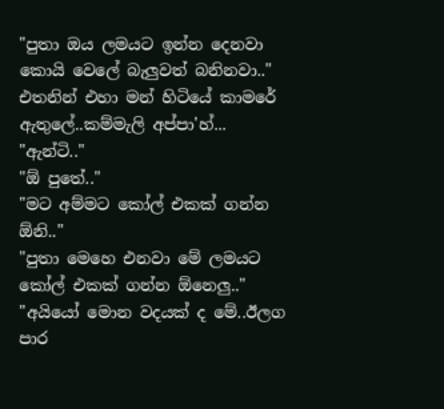"පුතා ඔය ලමයට ඉන්න දෙනවා කොයි වෙලේ බැලුවත් බනිනවා.."
එතනින් එහා මන් හිටියේ කාමරේ ඇතුලේ..කම්මැලි අප්පා'හ්...
"ඇන්ටි.."
"ඕ පුතේ.."
"මට අම්මට කෝල් එකක් ගන්න ඕනි.."
"පුතා මෙහෙ එනවා මේ ලමයට කෝල් එකක් ගන්න ඕනෙලු.."
"අයියෝ මොන වදයක් ද මේ..ඊලග පාර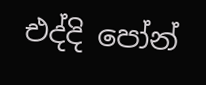එද්දි පෝන්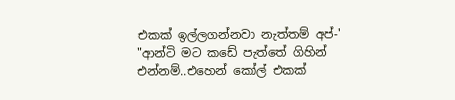එකක් ඉල්ලගන්නවා නැත්තම් අප්-'
"ආන්ටි මට කඩේ පැත්තේ ගිහින් එන්නම්..එහෙන් කෝල් එකක්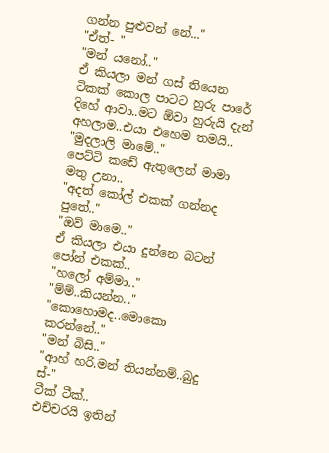ගන්න පුළුවන් නේ..."
"ඒත්- "
"මන් යනෝ.."
ඒ කියලා මන් ගස් තියෙන ටිකක් කොල පාටට හුරු පාරේ දිහේ ආවා..මට ඕවා හුරුයි දැන් අහලාම..එයා එහෙම තමයි..
"මුදලාලි මාමේ.."
පෙට්ටි කඩේ ඇතුලෙන් මාමා මතු උනා..
"අදත් කෝල් එකක් ගන්නද පුතේ.."
"ඔව් මාමෙ.."
ඒ කියලා එයා දුන්නෙ බටන් පෝන් එකක්..
"හලෝ අම්මා.."
"ම්ම්..කියන්න.."
"කොහොමද..මොකො කරන්නේ.."
"මන් බිසි.."
"ආහ් හරි.මන් තියන්නම්..බුදු ස්-"
ටීක් ටීක්..
එච්චරයි ඉතින්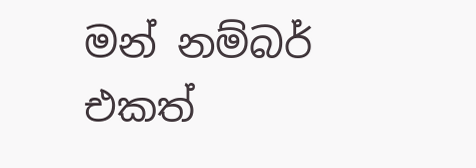මන් නම්බර් එකත්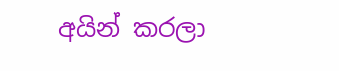අයින් කරලා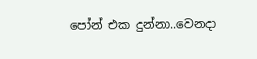පෝන් එක දුන්නා..වෙනදා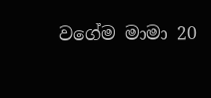වගේම මාමා 20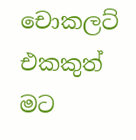චොකලට් එකකුත් මට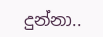දුන්නා..